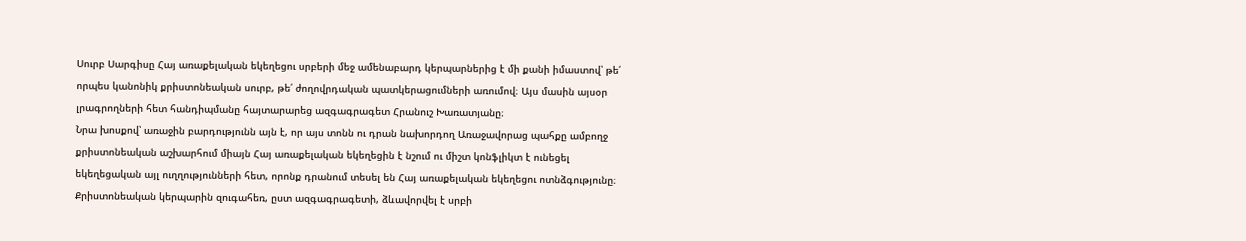Սուրբ Սարգիսը Հայ առաքելական եկեղեցու սրբերի մեջ ամենաբարդ կերպարներից է մի քանի իմաստով՝ թե՛ որպես կանոնիկ քրիստոնեական սուրբ, թե՛ ժողովրդական պատկերացումների առումով։ Այս մասին այսօր լրագրողների հետ հանդիպմանը հայտարարեց ազգագրագետ Հրանուշ Խառատյանը։
Նրա խոսքով՝ առաջին բարդությունն այն է, որ այս տոնն ու դրան նախորդող Առաջավորաց պահքը ամբողջ քրիստոնեական աշխարհում միայն Հայ առաքելական եկեղեցին է նշում ու միշտ կոնֆլիկտ է ունեցել եկեղեցական այլ ուղղությունների հետ, որոնք դրանում տեսել են Հայ առաքելական եկեղեցու ոտնձգությունը։
Քրիստոնեական կերպարին զուգահեռ, ըստ ազգագրագետի, ձևավորվել է սրբի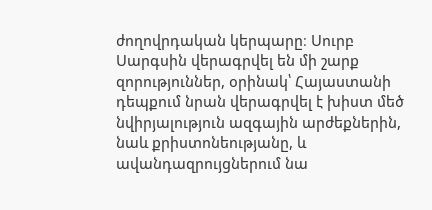ժողովրդական կերպարը։ Սուրբ Սարգսին վերագրվել են մի շարք զորություններ, օրինակ՝ Հայաստանի դեպքում նրան վերագրվել է խիստ մեծ նվիրյալություն ազգային արժեքներին, նաև քրիստոնեությանը, և ավանդազրույցներում նա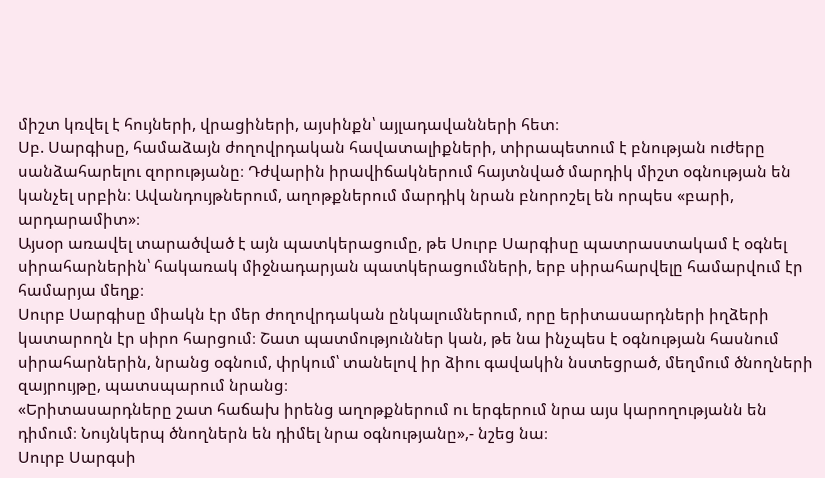միշտ կռվել է հույների, վրացիների, այսինքն՝ այլադավանների հետ։
Սբ. Սարգիսը, համաձայն ժողովրդական հավատալիքների, տիրապետում է բնության ուժերը սանձահարելու զորությանը։ Դժվարին իրավիճակներում հայտնված մարդիկ միշտ օգնության են կանչել սրբին։ Ավանդույթներում, աղոթքներում մարդիկ նրան բնորոշել են որպես «բարի, արդարամիտ»։
Այսօր առավել տարածված է այն պատկերացումը, թե Սուրբ Սարգիսը պատրաստակամ է օգնել սիրահարներին՝ հակառակ միջնադարյան պատկերացումների, երբ սիրահարվելը համարվում էր համարյա մեղք։
Սուրբ Սարգիսը միակն էր մեր ժողովրդական ընկալումներում, որը երիտասարդների իղձերի կատարողն էր սիրո հարցում։ Շատ պատմություններ կան, թե նա ինչպես է օգնության հասնում սիրահարներին, նրանց օգնում, փրկում՝ տանելով իր ձիու գավակին նստեցրած, մեղմում ծնողների զայրույթը, պատսպարում նրանց։
«Երիտասարդները շատ հաճախ իրենց աղոթքներում ու երգերում նրա այս կարողությանն են դիմում։ Նույնկերպ ծնողներն են դիմել նրա օգնությանը»,- նշեց նա։
Սուրբ Սարգսի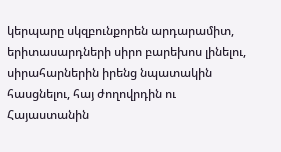կերպարը սկզբունքորեն արդարամիտ, երիտասարդների սիրո բարեխոս լինելու, սիրահարներին իրենց նպատակին հասցնելու, հայ ժողովրդին ու Հայաստանին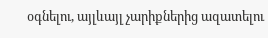օգնելու, այլևայլ չարիքներից ազատելու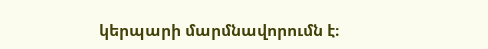կերպարի մարմնավորումն է։